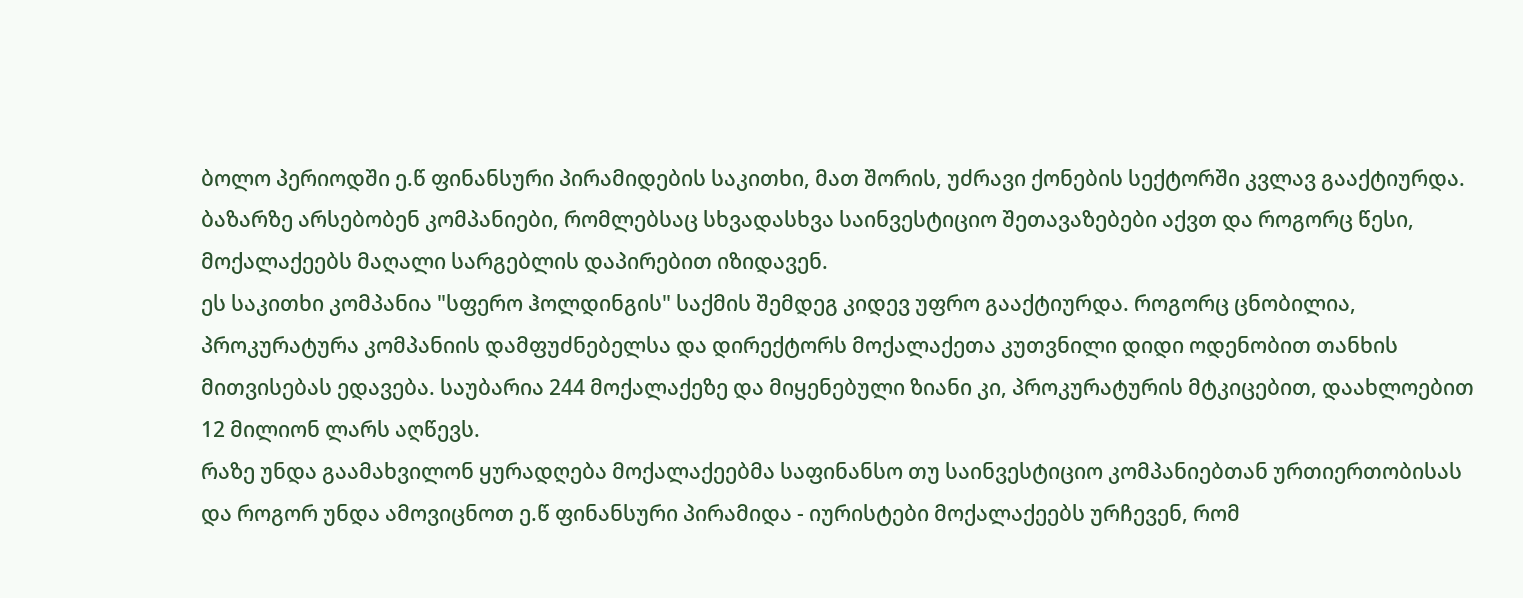ბოლო პერიოდში ე.წ ფინანსური პირამიდების საკითხი, მათ შორის, უძრავი ქონების სექტორში კვლავ გააქტიურდა. ბაზარზე არსებობენ კომპანიები, რომლებსაც სხვადასხვა საინვესტიციო შეთავაზებები აქვთ და როგორც წესი, მოქალაქეებს მაღალი სარგებლის დაპირებით იზიდავენ.
ეს საკითხი კომპანია "სფერო ჰოლდინგის" საქმის შემდეგ კიდევ უფრო გააქტიურდა. როგორც ცნობილია, პროკურატურა კომპანიის დამფუძნებელსა და დირექტორს მოქალაქეთა კუთვნილი დიდი ოდენობით თანხის მითვისებას ედავება. საუბარია 244 მოქალაქეზე და მიყენებული ზიანი კი, პროკურატურის მტკიცებით, დაახლოებით 12 მილიონ ლარს აღწევს.
რაზე უნდა გაამახვილონ ყურადღება მოქალაქეებმა საფინანსო თუ საინვესტიციო კომპანიებთან ურთიერთობისას და როგორ უნდა ამოვიცნოთ ე.წ ფინანსური პირამიდა - იურისტები მოქალაქეებს ურჩევენ, რომ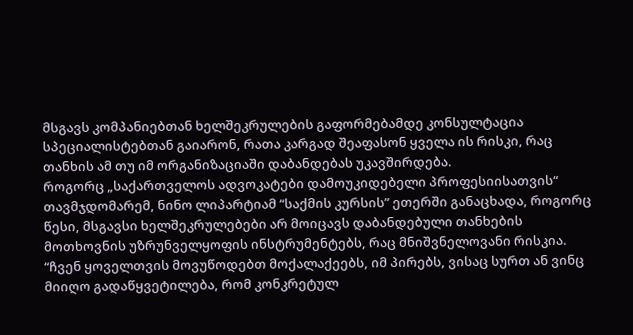მსგავს კომპანიებთან ხელშეკრულების გაფორმებამდე კონსულტაცია სპეციალისტებთან გაიარონ, რათა კარგად შეაფასონ ყველა ის რისკი, რაც თანხის ამ თუ იმ ორგანიზაციაში დაბანდებას უკავშირდება.
როგორც „საქართველოს ადვოკატები დამოუკიდებელი პროფესიისათვის“ თავმჯდომარემ, ნინო ლიპარტიამ “საქმის კურსის” ეთერში განაცხადა, როგორც წესი, მსგავსი ხელშეკრულებები არ მოიცავს დაბანდებული თანხების მოთხოვნის უზრუნველყოფის ინსტრუმენტებს, რაც მნიშვნელოვანი რისკია.
“ჩვენ ყოველთვის მოვუწოდებთ მოქალაქეებს, იმ პირებს, ვისაც სურთ ან ვინც მიიღო გადაწყვეტილება, რომ კონკრეტულ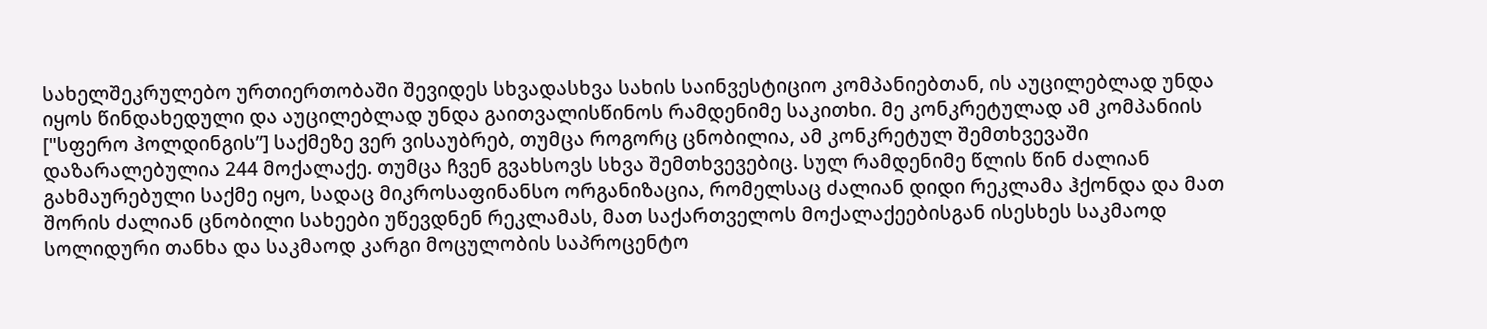სახელშეკრულებო ურთიერთობაში შევიდეს სხვადასხვა სახის საინვესტიციო კომპანიებთან, ის აუცილებლად უნდა იყოს წინდახედული და აუცილებლად უნდა გაითვალისწინოს რამდენიმე საკითხი. მე კონკრეტულად ამ კომპანიის ["სფერო ჰოლდინგის”] საქმეზე ვერ ვისაუბრებ, თუმცა როგორც ცნობილია, ამ კონკრეტულ შემთხვევაში დაზარალებულია 244 მოქალაქე. თუმცა ჩვენ გვახსოვს სხვა შემთხვევებიც. სულ რამდენიმე წლის წინ ძალიან გახმაურებული საქმე იყო, სადაც მიკროსაფინანსო ორგანიზაცია, რომელსაც ძალიან დიდი რეკლამა ჰქონდა და მათ შორის ძალიან ცნობილი სახეები უწევდნენ რეკლამას, მათ საქართველოს მოქალაქეებისგან ისესხეს საკმაოდ სოლიდური თანხა და საკმაოდ კარგი მოცულობის საპროცენტო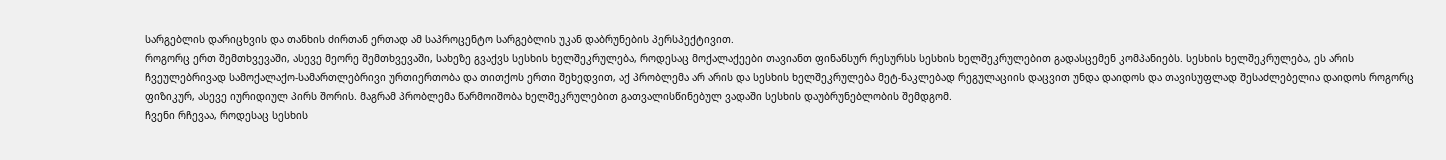სარგებლის დარიცხვის და თანხის ძირთან ერთად ამ საპროცენტო სარგებლის უკან დაბრუნების პერსპექტივით.
როგორც ერთ შემთხვევაში, ასევე მეორე შემთხვევაში, სახეზე გვაქვს სესხის ხელშეკრულება, როდესაც მოქალაქეები თავიანთ ფინანსურ რესურსს სესხის ხელშეკრულებით გადასცემენ კომპანიებს. სესხის ხელშეკრულება, ეს არის ჩვეულებრივად სამოქალაქო-სამართლებრივი ურთიერთობა და თითქოს ერთი შეხედვით, აქ პრობლემა არ არის და სესხის ხელშეკრულება მეტ-ნაკლებად რეგულაციის დაცვით უნდა დაიდოს და თავისუფლად შესაძლებელია დაიდოს როგორც ფიზიკურ, ასევე იურიდიულ პირს შორის. მაგრამ პრობლემა წარმოიშობა ხელშეკრულებით გათვალისწინებულ ვადაში სესხის დაუბრუნებლობის შემდგომ.
ჩვენი რჩევაა, როდესაც სესხის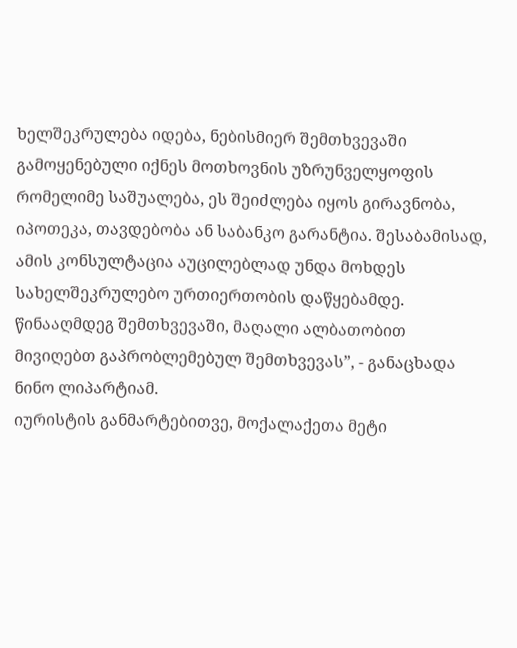ხელშეკრულება იდება, ნებისმიერ შემთხვევაში გამოყენებული იქნეს მოთხოვნის უზრუნველყოფის რომელიმე საშუალება, ეს შეიძლება იყოს გირავნობა, იპოთეკა, თავდებობა ან საბანკო გარანტია. შესაბამისად, ამის კონსულტაცია აუცილებლად უნდა მოხდეს სახელშეკრულებო ურთიერთობის დაწყებამდე. წინააღმდეგ შემთხვევაში, მაღალი ალბათობით მივიღებთ გაპრობლემებულ შემთხვევას”, - განაცხადა ნინო ლიპარტიამ.
იურისტის განმარტებითვე, მოქალაქეთა მეტი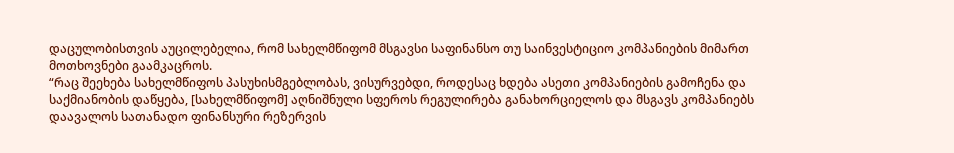დაცულობისთვის აუცილებელია, რომ სახელმწიფომ მსგავსი საფინანსო თუ საინვესტიციო კომპანიების მიმართ მოთხოვნები გაამკაცროს.
“რაც შეეხება სახელმწიფოს პასუხისმგებლობას, ვისურვებდი, როდესაც ხდება ასეთი კომპანიების გამოჩენა და საქმიანობის დაწყება, [სახელმწიფომ] აღნიშნული სფეროს რეგულირება განახორციელოს და მსგავს კომპანიებს დაავალოს სათანადო ფინანსური რეზერვის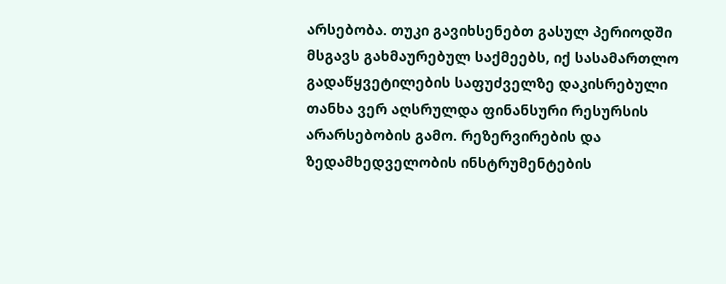არსებობა. თუკი გავიხსენებთ გასულ პერიოდში მსგავს გახმაურებულ საქმეებს, იქ სასამართლო გადაწყვეტილების საფუძველზე დაკისრებული თანხა ვერ აღსრულდა ფინანსური რესურსის არარსებობის გამო. რეზერვირების და ზედამხედველობის ინსტრუმენტების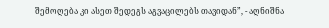შემოღება კი ასეთ შედეგს აგვაცილებს თავიდან”, - აღნიშნა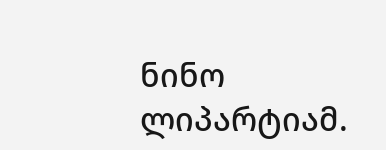ნინო ლიპარტიამ.